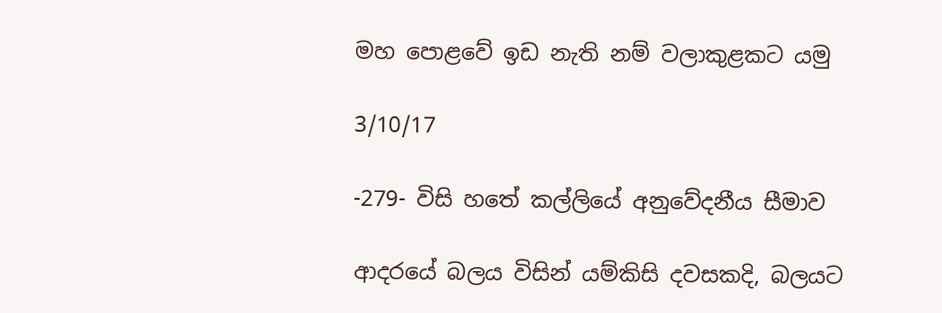මහ පොළවේ ඉඩ නැති නම් වලාකුළකට යමු

3/10/17

-279- විසි හතේ කල්ලියේ අනුවේදනීය සීමාව

ආදරයේ බලය විසින් යම්කිසි දවසකදි, බලයට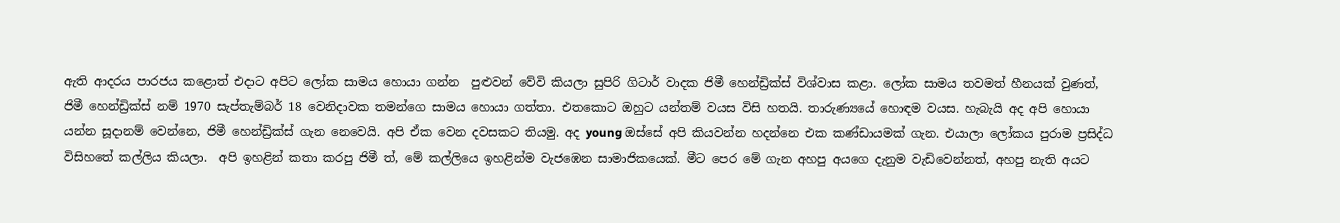ඇති ආදරය පාරජය කළොත් එදාට අපිට ලෝක සාමය හොයා ගන්න  පුළුවන් වේවි කියලා සුපිරි ගිටාර් වාදක ජිමී හෙන්ඩ්‍රික්ස් විශ්වාස කළා. ලෝක සාමය තවමත් හීනයක් වුණත්, ජිමී හෙන්ඩ්‍රික්ස් නම් 1970 සැප්තැම්බර් 18 වෙනිදාවක තමන්ගෙ සාමය හොයා ගත්තා. එතකොට ඔහුට යන්තම් වයස විසි හතයි. තාරුණ්‍යයේ හොඳම වයස. හැබැයි අද අපි හොයා යන්න සූදානම් වෙන්නෙ, ජිමී හෙන්ඩ්‍රික්ස් ගැන නෙවෙයි. අපි ඒක වෙන දවසකට තියමු. අද young ඔස්සේ අපි කියවන්න හදන්නෙ එක කණ්ඩායමක් ගැන. එයාලා ලෝකය පුරාම ප්‍රසිද්ධ විසිහතේ කල්ලිය කියලා.  අපි ඉහළින් කතා කරපු ජිමී ත්, මේ කල්ලියෙ ඉහළින්ම වැජඹෙන සාමාජිකයෙක්. මීට පෙර මේ ගැන අහපු අයගෙ දැනුම වැඩිවෙන්නත්, අහපු නැති අයට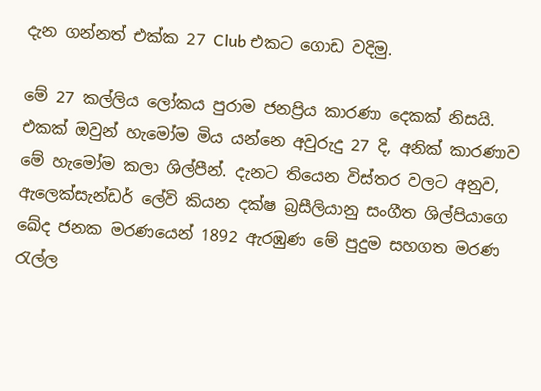දැන ගන්නත් එක්ක 27 Club එකට ගොඩ වදිමු.

මේ 27 කල්ලිය ලෝකය පුරාම ජනප්‍රිය කාරණා දෙකක් නිසයි. එකක් ඔවුන් හැමෝම මිය යන්නෙ අවුරුදු 27 දි, අනික් කාරණාව මේ හැමෝම කලා ශිල්පීන්. දැනට තියෙන විස්තර වලට අනුව, ඇලෙක්සැන්ඩර් ලේවි කියන දක්ෂ බ්‍රසීලියානු සංගීත ශිල්පියාගෙ ඛේද ජනක මරණයෙන් 1892 ඇරඹුණ මේ පුදුම සහගත මරණ රැල්ල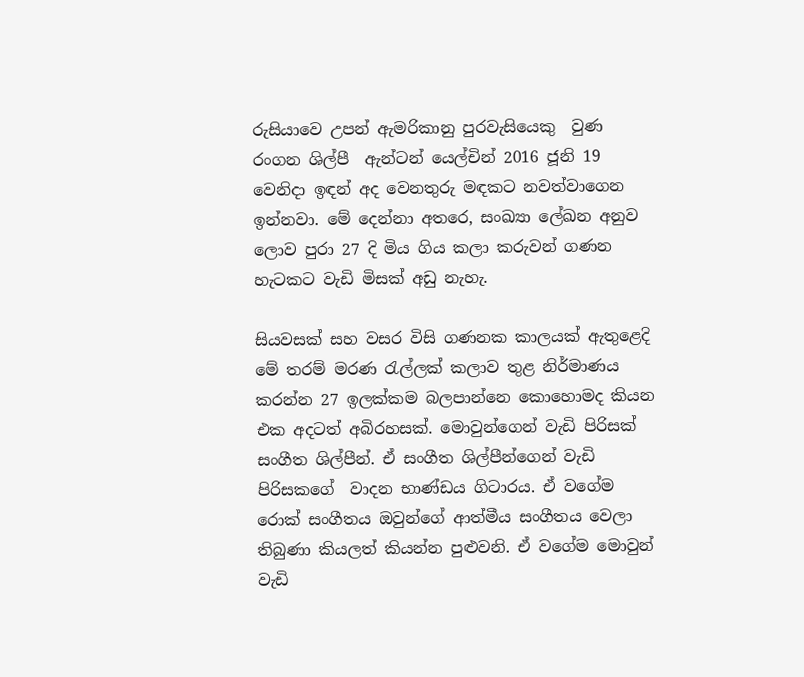රුසියාවෙ උපන් ඇමරිකානු පුරවැසියෙකු  වුණ රංගන ශිල්පී  ඇන්ටන් යෙල්චින් 2016 ජූනි 19 වෙනිදා ඉඳන් අද වෙනතුරු මඳකට නවත්වාගෙන ඉන්නවා. මේ දෙන්නා අතරෙ, සංඛ්‍යා ලේඛන අනුව ලොව පුරා 27 දි මිය ගිය කලා කරුවන් ගණන හැටකට වැඩි මිසක් අඩු නැහැ.

සියවසක් සහ වසර විසි ගණනක කාලයක් ඇතුළෙදි මේ තරම් මරණ රැල්ලක් කලාව තුළ නිර්මාණය කරන්න 27 ඉලක්කම බලපාන්නෙ කොහොමද කියන එක අදටත් අබිරහසක්. මොවුන්ගෙන් වැඩි පිරිසක් සංගීත ශිල්පීන්. ඒ සංගීත ශිල්පීන්ගෙන් වැඩි පිරිසකගේ  වාදන භාණ්ඩය ගිටාරය. ඒ වගේම රොක් සංගීතය ඔවුන්ගේ ආත්මීය සංගීතය වෙලා තිබුණා කියලත් කියන්න පුළුවනි. ඒ වගේම මොවුන් වැඩි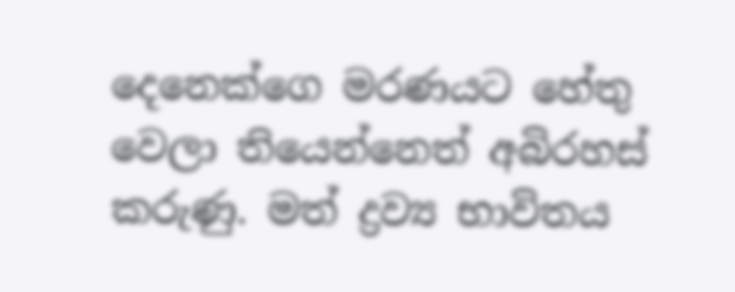දෙනෙක්ගෙ මරණයට හේතු වෙලා තියෙන්නෙත් අබිරහස් කරුණු. මත් ද්‍රව්‍ය භාවිතය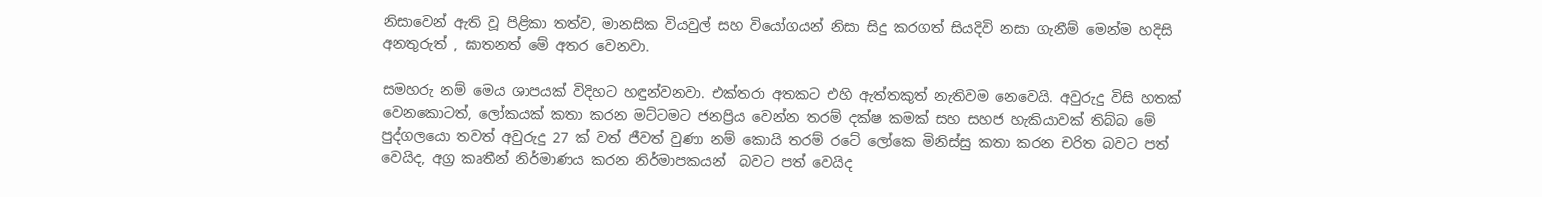නිසාවෙන් ඇති වූ පිළිකා තත්ව, මානසික වියවුල් සහ වියෝගයන් නිසා සිදු කරගත් සියදිවි නසා ගැනීම් මෙන්ම හදිසි අනතුරුත් , ඝාතනත් මේ අතර වෙනවා.

සමහරු නම් මෙය ශාපයක් විදිහට හඳුන්වනවා. එක්තරා අතකට එහි ඇත්තකුත් නැතිවම නෙවෙයි. අවුරුදු විසි හතක් වෙනකොටත්, ලෝකයක් කතා කරන මට්ටමට ජනප්‍රිය වෙන්න තරම් දක්ෂ කමක් සහ සහජ හැකියාවක් තිබ්බ මේ පුද්ගලයො තවත් අවුරුදු 27 ක් වත් ජීවත් වුණා නම් කොයි තරම් රටේ ලෝකෙ මිනිස්සු කතා කරන චරිත බවට පත් වෙයිද, අග්‍ර කෘතීන් නිර්මාණය කරන නිර්මාපකයන්  බවට පත් වෙයිද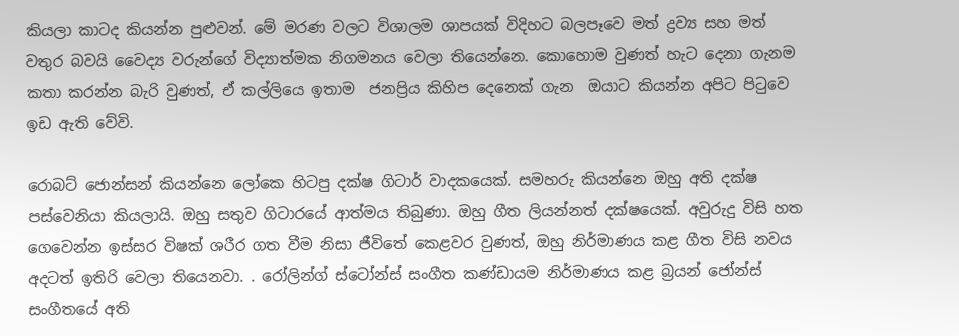කියලා කාටද කියන්න පුළුවන්. මේ මරණ වලට විශාලම ශාපයක් විදිහට බලපෑවෙ මත් ද්‍රව්‍ය සහ මත් වතුර බවයි වෛද්‍ය වරුන්ගේ විද්‍යාත්මක නිගමනය වෙලා තියෙන්නෙ. කොහොම වුණත් හැට දෙනා ගැනම කතා කරන්න බැරි වුණත්, ඒ කල්ලියෙ ඉතාම  ජනප්‍රිය කිහිප දෙනෙක් ගැන  ඔයාට කියන්න අපිට පිටුවෙ ඉඩ ඇති වේවි.

රොබට් ජොන්සන් කියන්නෙ ලෝකෙ හිටපු දක්ෂ ගිටාර් වාදකයෙක්. සමහරු කියන්නෙ ඔහු අති දක්ෂ පස්වෙනියා කියලායි. ඔහු සතුව ගිටාරයේ ආත්මය තිබුණා. ඔහු ගීත ලියන්නත් දක්ෂයෙක්. අවුරුදු විසි හත ගෙවෙන්න ඉස්සර විෂක් ශරීර ගත වීම නිසා ජීවිතේ කෙළවර වුණත්, ඔහු නිර්මාණය කළ ගීත විසි නවය අදටත් ඉතිරි වෙලා තියෙනවා. . රෝලින්ග් ස්ටෝන්ස් සංගීත කණ්ඩායම නිර්මාණය කළ බ්‍රයන් ජෝන්ස් සංගීතයේ අති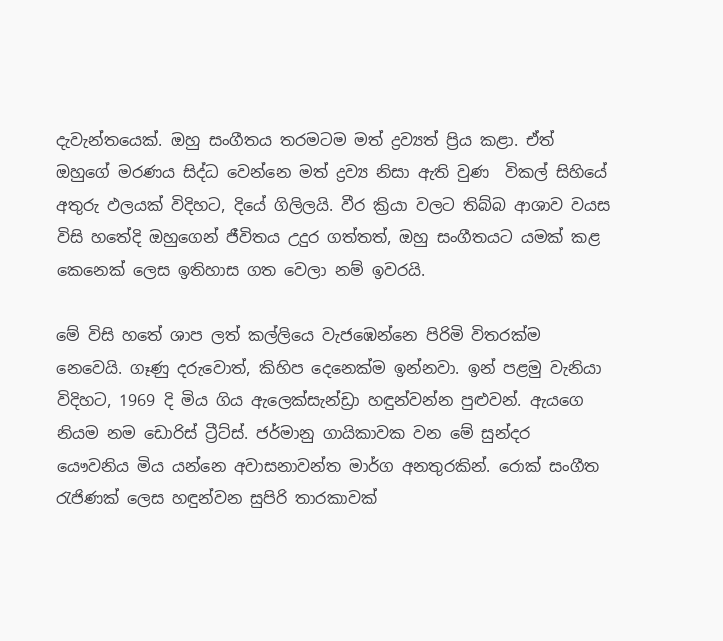දැවැන්තයෙක්. ඔහු සංගීතය තරමටම මත් ද්‍රව්‍යත් ප්‍රිය කළා. ඒත් ඔහුගේ මරණය සිද්ධ වෙන්නෙ මත් ද්‍රව්‍ය නිසා ඇති වුණ  විකල් සිහියේ අතුරු ඵලයක් විදිහට, දියේ ගිලිලයි. වීර ක්‍රියා වලට තිබ්බ ආශාව වයස විසි හතේදි ඔහුගෙන් ජීවිතය උදුර ගත්තත්, ඔහු සංගීතයට යමක් කළ කෙනෙක් ලෙස ඉතිහාස ගත වෙලා නම් ඉවරයි.

මේ විසි හතේ ශාප ලත් කල්ලියෙ වැජඹෙන්නෙ පිරිමි විතරක්ම නෙවෙයි. ගෑණු දරුවොත්, කිහිප දෙනෙක්ම ඉන්නවා. ඉන් පළමු වැනියා විදිහට, 1969 දි මිය ගිය ඇලෙක්සැන්ඩ්‍රා හඳුන්වන්න පුළුවන්. ඇයගෙ නියම නම ඩොරිස් ට්‍රීට්ස්. ජර්මානු ගායිකාවක වන මේ සුන්දර යෞවනිය මිය යන්නෙ අවාසනාවන්ත මාර්ග අනතුරකින්. රොක් සංගීත රැජිණක් ලෙස හඳුන්වන සුපිරි තාරකාවක්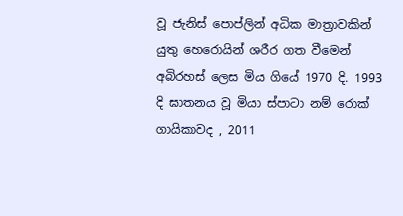වූ ජැනිස් පොප්ලින් අධික මාත්‍රාවකින් යුතු හෙරොයින් ශරීර ගත වීමෙන් අබිරහස් ලෙස මිය ගියේ 1970 දි. 1993 දි ඝාතනය වූ මියා ස්පාටා නම් රොක් ගායිකාවද , 2011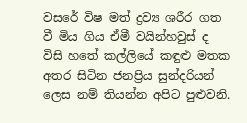වසරේ විෂ මත් ද්‍රව්‍ය ශරීර ගත වී මිය ගිය ඒමී වයින්හවුස් ද විසි හතේ කල්ලියේ කඳුළු මතක අතර සිටින ජනප්‍රිය සුන්දරියන් ලෙස නම් තියන්න අපිට පුළුවනි.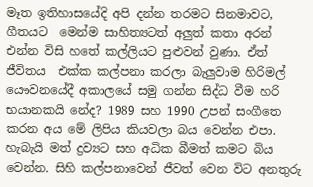මෑත ඉතිහාසයේදි අපි දන්න තරමට සිනමාවට, ගීතයට  මෙන්ම සාහිත්‍යටත් අලුත් කතා අරන් එන්න විසි හතේ කල්ලියට පුළුවන් වුණා. ඒත් ජීවිතය  එක්ක කල්පනා කරලා බැලුවාම හිරිමල් යෞවනයේදී අකාලයේ සමු ගන්න සිද්ධ වීම හරි භයානකයි නේද? 1989 සහ 1990 උපන් සංගීතෙ කරන අය මේ ලිපිය කියවලා බය වෙන්න එපා. හැබැයි මත් ද්‍රව්‍යට සහ අධික බීමත් කමට බිය වෙන්න. සිහි කල්පනාවෙන් ජීවත් වෙන විට අනතුරු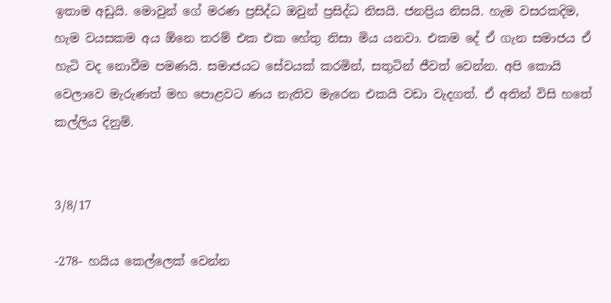ඉතාම අඩුයි. මොවුන් ගේ මරණ ප්‍රසිද්ධ ඔවුන් ප්‍රසිද්ධ නිසයි. ජනප්‍රිය නිසයි. හැම වසරකදිම, හැම වයසකම අය ඕනෙ තරම් එක එක හේතු නිසා මිය යනවා. එකම දේ ඒ ගැන සමාජය ඒ හැටි වද නොවීම පමණයි. සමාජයට සේවයක් කරමින්, සතුටින් ජීවත් වෙන්න. අපි කොයි වෙලාවෙ මැරුණත් මහ පොළවට ණය නැතිව මැරෙන එකයි වඩා වැදගත්. ඒ අතින් විසි හතේ කල්ලිය දිනුම්.


3/8/17

-278- හයිය කෙල්ලෙක් වෙන්න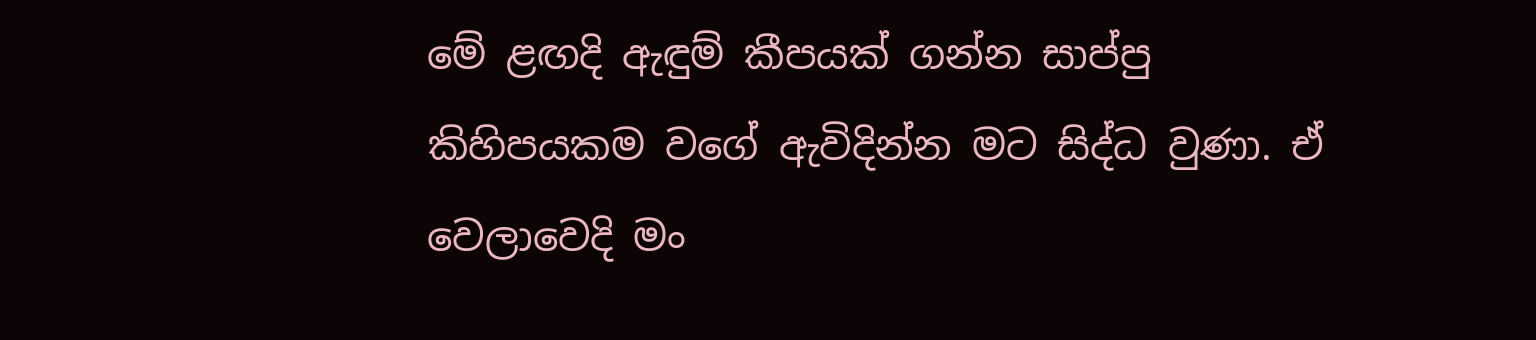මේ ළඟදි ඇඳුම් කීපයක් ගන්න සාප්පු කිහිපයකම වගේ ඇවිදින්න මට සිද්ධ වුණා. ඒ වෙලාවෙදි මං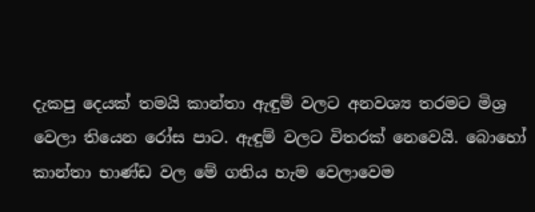දැකපු දෙයක් තමයි කාන්තා ඇඳුම් වලට අනවශ්‍ය තරමට මිශ්‍ර වෙලා තියෙන රෝස පාට. ඇඳුම් වලට විතරක් නෙවෙයි. බොහෝ කාන්තා භාණ්ඩ වල මේ ගතිය හැම වෙලාවෙම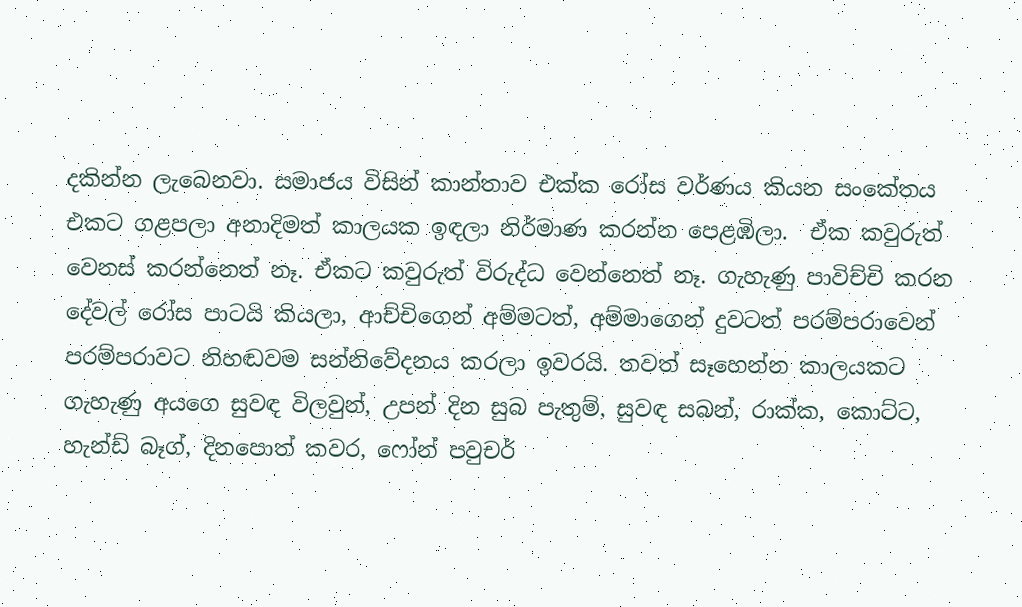දකින්න ලැබෙනවා. සමාජය විසින් කාන්තාව එක්ක රෝස වර්ණය කියන සංකේතය එකට ගළපලා අනාදිමත් කාලයක ඉඳලා නිර්මාණ කරන්න පෙළඹිලා.  ඒක කවුරුත් වෙනස් කරන්නෙත් නෑ. ඒකට කවුරුත් විරුද්ධ වෙන්නෙත් නෑ. ගැහැණු පාවිච්චි කරන දේවල් රෝස පාටයි කියලා, ආච්චිගෙන් අම්මටත්, අම්මාගෙන් දුවටත් පරම්පරාවෙන් පරම්පරාවට නිහඬවම සන්නිවේදනය කරලා ඉවරයි. තවත් සෑහෙන්න කාලයකට ගැහැණු අයගෙ සුවඳ විලවුන්, උපන් දින සුබ පැතුම්, සුවඳ සබන්, රාක්ක, කොට්ට, හැන්ඩ් බෑග්, දිනපොත් කවර, ෆෝන් පවුචර්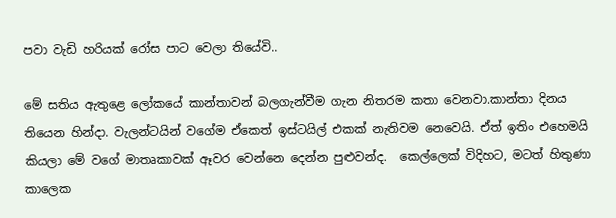පවා වැඩි හරියක් රෝස පාට වෙලා තියේවි..

මේ සතිය ඇතුළෙ ලෝකයේ කාන්තාවන් බලගැන්වීම ගැන නිතරම කතා වෙනවා.කාන්තා දිනය තියෙන හින්දා. වැලන්ටයින් වගේම ඒකෙත් ඉස්ටයිල් එකක් නැතිවම නෙවෙයි. ඒත් ඉතිං එහෙමයි කියලා මේ වගේ මාතෘකාවක් ඈවර වෙන්නෙ දෙන්න පුළුවන්ද.  කෙල්ලෙක් විදිහට, මටත් හිතුණා කාලෙක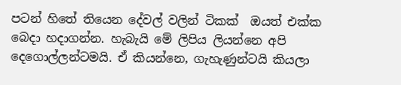පටන් හිතේ තියෙන දේවල් වලින් ටිකක්  ඔයත් එක්ක බෙදා හදාගන්න. හැබැයි මේ ලිපිය ලියන්නෙ අපි දෙගොල්ලන්ටමයි. ඒ කියන්නෙ, ගැහැණුන්ටයි කියලා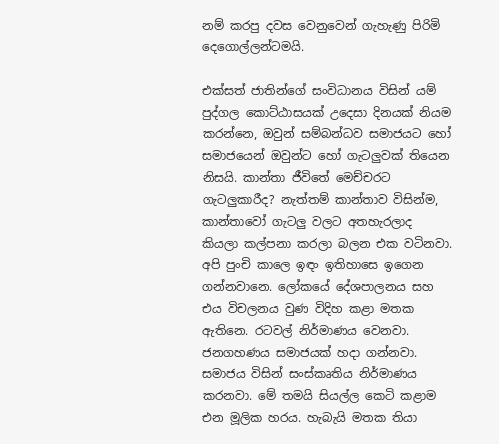නම් කරපු දවස වෙනුවෙන් ගැහැණු පිරිමි දෙගොල්ලන්ටමයි.

එක්සත් ජාතින්ගේ සංවිධානය විසින් යම් පුද්ගල කොට්ඨාසයක් උදෙසා දිනයක් නියම කරන්නෙ, ඔවුන් සම්බන්ධව සමාජයට හෝ සමාජයෙන් ඔවුන්ට හෝ ගැටලුවක් තියෙන නිසයි. කාන්තා ජීවිතේ මෙච්චරට ගැටලුකාරීද? නැත්තම් කාන්තාව විසින්ම, කාන්තාවෝ ගැටලු වලට අතහැරලාද කියලා කල්පනා කරලා බලන එක වටිනවා. අපි පුංචි කාලෙ ඉඳං ඉතිහාසෙ ඉගෙන ගන්නවානෙ. ලෝකයේ දේශපාලනය සහ එය විචලනය වුණ විදිහ කළා මතක ඇතිනෙ. රටවල් නිර්මාණය වෙනවා. ජනගහණය සමාජයක් හදා ගන්නවා. සමාජය විසින් සංස්කෘතිය නිර්මාණය කරනවා. මේ තමයි සියල්ල කෙටි කළාම එන මූලික හරය. හැබැයි මතක තියා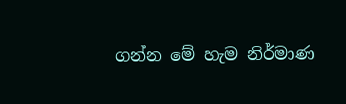ගන්න මේ හැම නිර්මාණ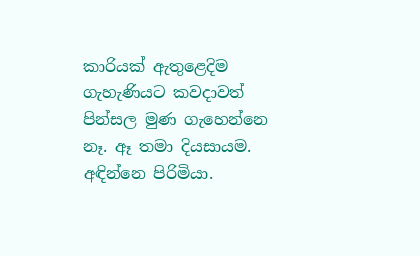කාරියක් ඇතුළෙදිම ගැහැණියට කවදාවත් පින්සල මුණ ගැහෙන්නෙ නෑ. ඈ තමා දියසායම. අඳින්නෙ පිරිමියා.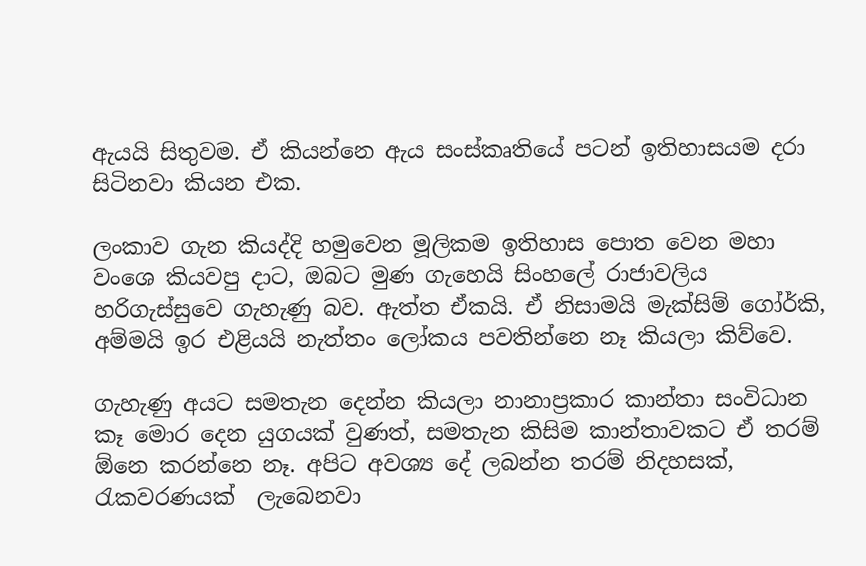ඇයයි සිතුවම. ඒ කියන්නෙ ඇය සංස්කෘතියේ පටන් ඉතිහාසයම දරා සිටිනවා කියන එක.

ලංකාව ගැන කියද්දි හමුවෙන මූලිකම ඉතිහාස පොත වෙන මහා වංශෙ කියවපු දාට, ඔබට මුණ ගැහෙයි සිංහලේ රාජාවලිය හරිගැස්සුවෙ ගැහැණු බව. ඇත්ත ඒකයි. ඒ නිසාමයි මැක්සිම් ගෝර්කි, අම්මයි ඉර එළියයි නැත්තං ලෝකය පවතින්නෙ නෑ කියලා කිව්වෙ.

ගැහැණු අයට සමතැන දෙන්න කියලා නානාප්‍රකාර කාන්තා සංවිධාන කෑ මොර දෙන යුගයක් වුණත්, සමතැන කිසිම කාන්තාවකට ඒ තරම් ඕනෙ කරන්නෙ නෑ. අපිට අවශ්‍ය දේ ලබන්න තරම් නිදහසක්, රැකවරණයක්  ලැබෙනවා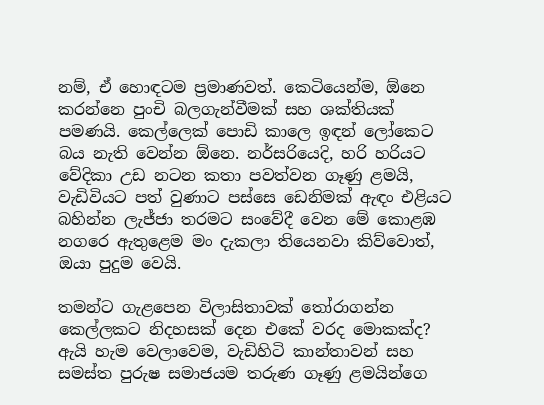නම්, ඒ හොඳටම ප්‍රමාණවත්. කෙටියෙන්ම, ඕනෙ කරන්නෙ පුංචි බලගැන්වීමක් සහ ශක්තියක් පමණයි. කෙල්ලෙක් පොඩි කාලෙ ඉඳන් ලෝකෙට බය නැති වෙන්න ඕනෙ. නර්සරියෙදි, හරි හරියට වේදිකා උඩ නටන කතා පවත්වන ගෑණු ළමයි, වැඩිවියට පත් වුණාට පස්සෙ ඩෙනිමක් ඇඳං එළියට බහින්න ලැජ්ජා තරමට සංවේදී වෙන මේ කොළඹ නගරෙ ඇතුළෙම මං දැකලා තියෙනවා කිව්වොත්, ඔයා පුදුම වෙයි.

තමන්ට ගැළපෙන විලාසිතාවක් තෝරාගන්න කෙල්ලකට නිදහසක් දෙන එකේ වරද මොකක්ද? ඇයි හැම වෙලාවෙම, වැඩිහිටි කාන්තාවන් සහ සමස්ත පුරුෂ සමාජයම තරුණ ගෑණු ළමයින්ගෙ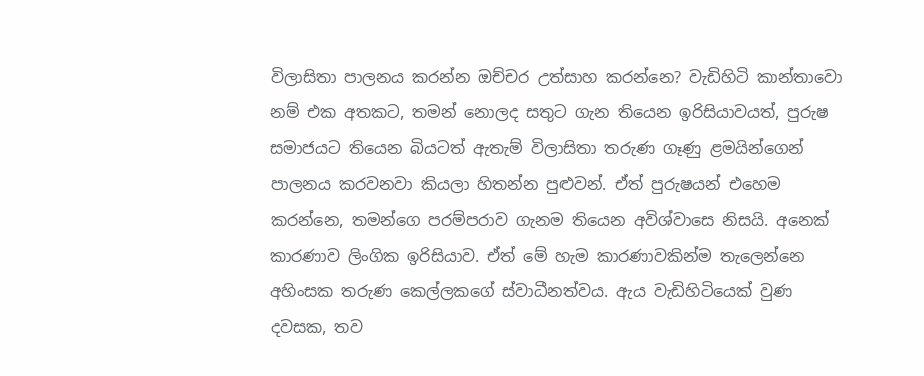විලාසිතා පාලනය කරන්න ඔච්චර උත්සාහ කරන්නෙ? වැඩිහිටි කාන්තාවො නම් එක අතකට, තමන් නොලද සතුට ගැන තියෙන ඉරිසියාවයත්, පුරුෂ සමාජයට තියෙන බියටත් ඇතැම් විලාසිතා තරුණ ගෑණු ළමයින්ගෙන් පාලනය කරවනවා කියලා හිතන්න පුළුවන්. ඒත් පුරුෂයන් එහෙම කරන්නෙ, තමන්ගෙ පරම්පරාව ගැනම තියෙන අවිශ්වාසෙ නිසයි. අනෙක් කාරණාව ලිංගික ඉරිසියාව. ඒත් මේ හැම කාරණාවකින්ම තැලෙන්නෙ අහිංසක තරුණ කෙල්ලකගේ ස්වාධීනත්වය. ඇය වැඩිහිටියෙක් වුණ දවසක, තව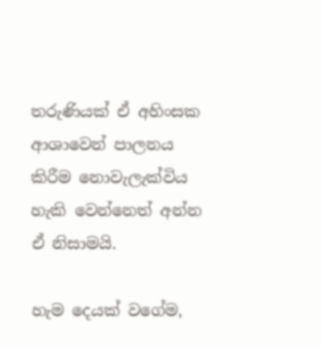තරුණියක් ඒ අහිංසක ආශාවෙන් පාලනය කිරීම නොවැලැක්විය හැකි වෙන්නෙත් අන්න ඒ නිසාමයි.

හැම දෙයක් වගේම,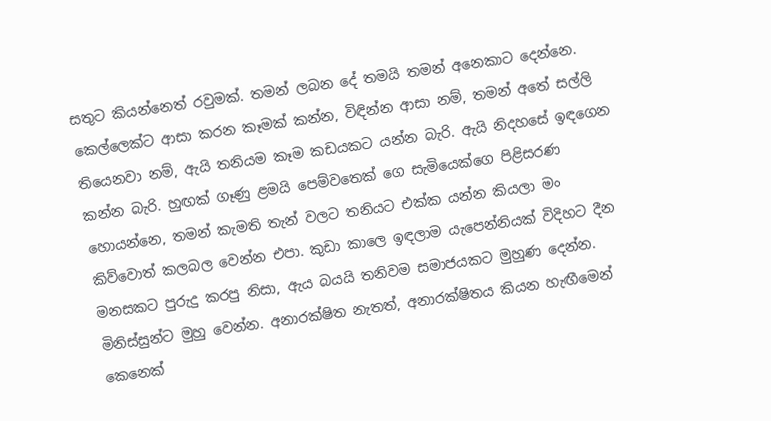සතුට කියන්නෙත් රවුමක්. තමන් ලබන දේ තමයි තමන් අනෙකාට දෙන්නෙ. කෙල්ලෙක්ට ආසා කරන කෑමක් කන්න, විඳින්න ආසා නම්, තමන් අතේ සල්ලි තියෙනවා නම්, ඇයි තනියම කෑම කඩයකට යන්න බැරි. ඇයි නිදහසේ ඉඳගෙන කන්න බැරි. හුඟක් ගෑණු ළමයි පෙම්වතෙක් ගෙ සැමියෙක්ගෙ පිළිසරණ හොයන්නෙ, තමන් කැමති තැන් වලට තනියට එක්ක යන්න කියලා මං කිව්වොත් කලබල වෙන්න එපා. කුඩා කාලෙ ඉඳලාම යැපෙන්නියක් විදිහට දීන මනසකට පුරුදු කරපු නිසා, ඇය බයයි තනිවම සමාජයකට මුහුණ දෙන්න. මිනිස්සුන්ට මුහු වෙන්න. අනාරක්ෂිත නැතත්, අනාරක්ෂිතය කියන හැඟීමෙන් කෙනෙක්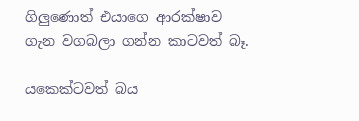ගිලුණොත් එයාගෙ ආරක්ෂාව ගැන වගබලා ගන්න කාටවත් බෑ.

යකෙක්ටවත් බය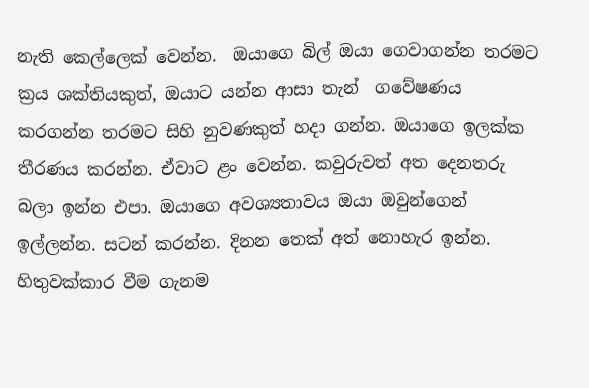නැති කෙල්ලෙක් වෙන්න.  ඔයාගෙ බිල් ඔයා ගෙවාගන්න තරමට ක්‍රය ශක්තියකුත්, ඔයාට යන්න ආසා තැන්  ගවේෂණය කරගන්න තරමට සිහි නුවණකුත් හදා ගන්න. ඔයාගෙ ඉලක්ක තීරණය කරන්න. ඒවාට ළං වෙන්න. කවුරුවත් අත දෙනතරු බලා ඉන්න එපා. ඔයාගෙ අවශ්‍යතාවය ඔයා ඔවුන්ගෙන් ඉල්ලන්න. සටන් කරන්න. දිනන තෙක් අත් නොහැර ඉන්න. හිතුවක්කාර වීම ගැනම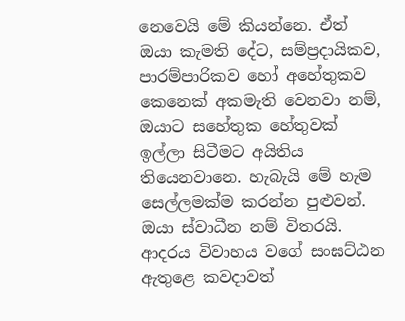නෙවෙයි මේ කියන්නෙ. ඒත් ඔයා කැමති දේට, සම්ප්‍රදායිකව, පාරම්පාරිකව හෝ අහේතුකව කෙනෙක් අකමැති වෙනවා නම්, ඔයාට සහේතුක හේතුවක් ඉල්ලා සිටීමට අයිතිය තියෙනවානෙ. හැබැයි මේ හැම සෙල්ලමක්ම කරන්න පුළුවන්. ඔයා ස්වාධීන නම් විතරයි. ආදරය විවාහය වගේ සංඝට්ඨන ඇතුළෙ කවදාවත්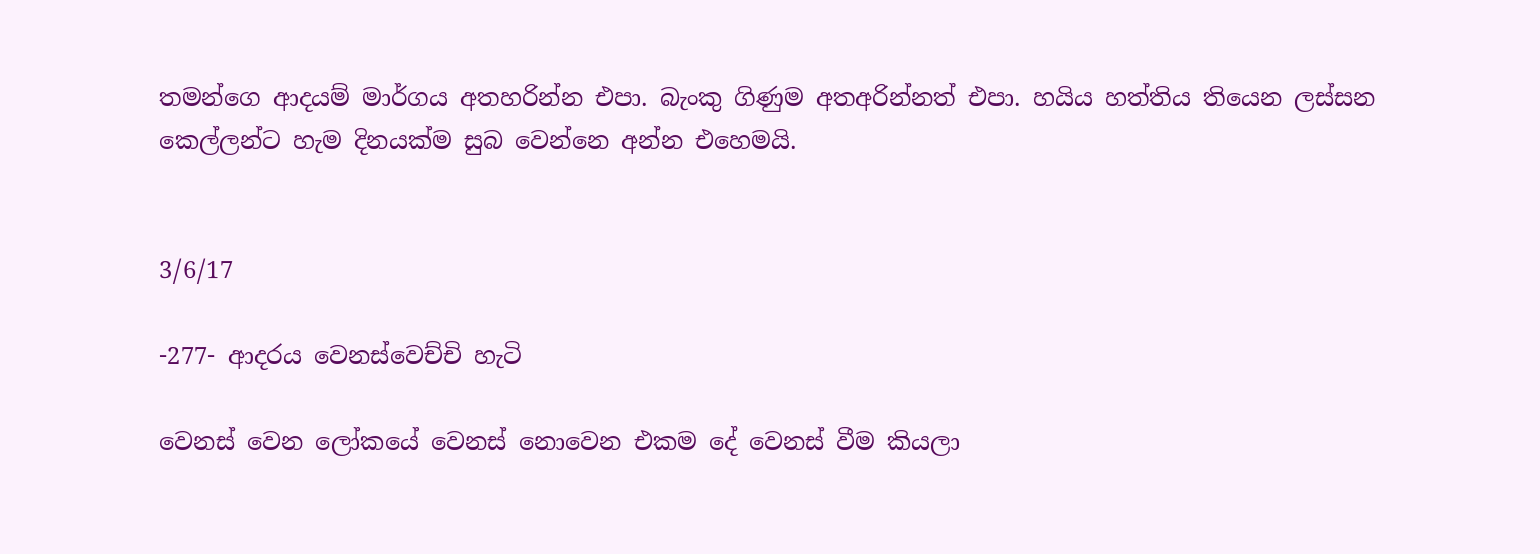තමන්ගෙ ආදයම් මාර්ගය අතහරින්න එපා. බැංකු ගිණුම අතඅරින්නත් එපා. හයිය හත්තිය තියෙන ලස්සන කෙල්ලන්ට හැම දිනයක්ම සුබ වෙන්නෙ අන්න එහෙමයි.


3/6/17

-277- ආදරය වෙනස්වෙච්චි හැටි

වෙනස් වෙන ලෝකයේ වෙනස් නොවෙන එකම දේ වෙනස් වීම කියලා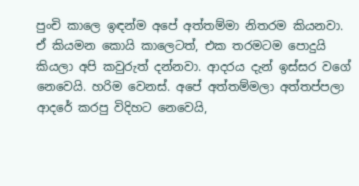පුංචි කාලෙ ඉඳන්ම අපේ අත්තම්මා නිතරම කියනවා. ඒ කියමන කොයි කාලෙටත්, එක තරමටම පොදුයි කියලා අපි කවුරුත් දන්නවා. ආදරය දැන් ඉස්සර වගේ නෙවෙයි. හරිම වෙනස්. අපේ අත්තම්මලා අත්තප්පලා ආදරේ කරපු විදිහට නෙවෙයි,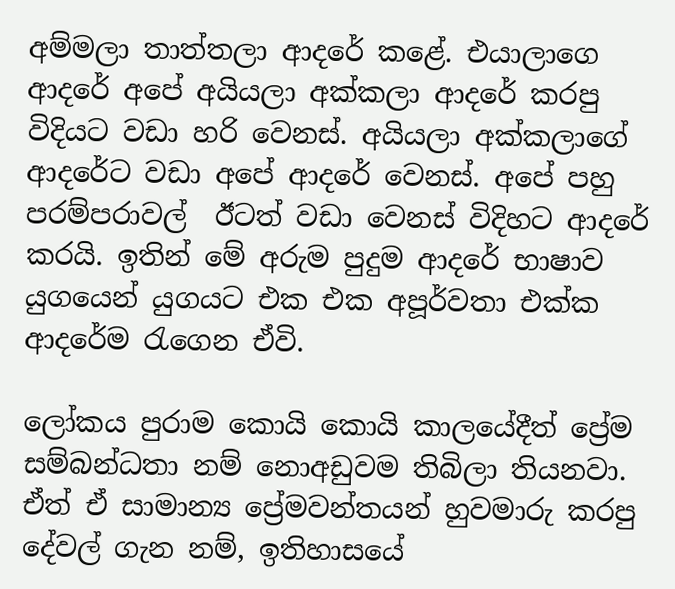අම්මලා තාත්තලා ආදරේ කළේ. එයාලාගෙ ආදරේ අපේ අයියලා අක්කලා ආදරේ කරපු විදියට වඩා හරි වෙනස්. අයියලා අක්කලාගේ ආදරේට වඩා අපේ ආදරේ වෙනස්. අපේ පහු පරම්පරාවල්  ඊටත් වඩා වෙනස් විදිහට ආදරේ කරයි. ඉතින් මේ අරුම පුදුම ආදරේ භාෂාව යුගයෙන් යුගයට එක එක අපූර්වතා එක්ක ආදරේම රැගෙන ඒවි.

ලෝකය පුරාම කොයි කොයි කාලයේදීත් ප්‍රේම සම්බන්ධතා නම් නොඅඩුවම තිබිලා තියනවා. ඒත් ඒ සාමාන්‍ය ප්‍රේමවන්තයන් හුවමාරු කරපු දේවල් ගැන නම්, ඉතිහාසයේ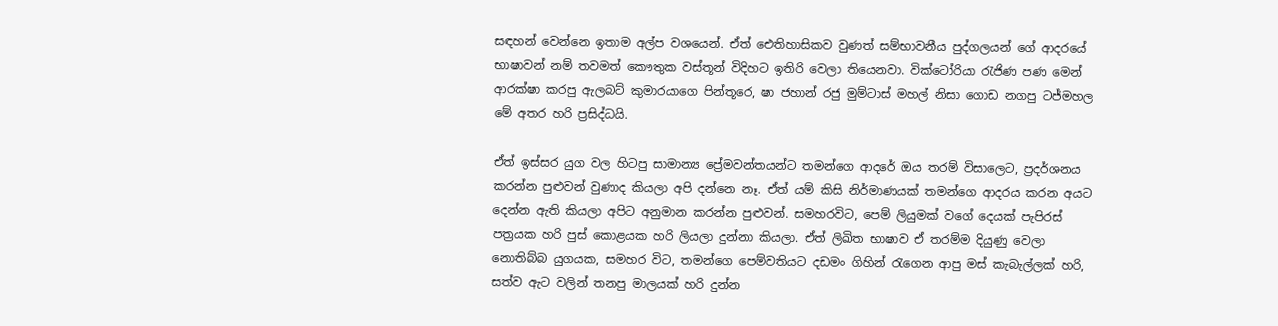සඳහන් වෙන්නෙ ඉතාම අල්ප වශයෙන්. ඒත් ඓතිහාසිකව වුණත් සම්භාවනීය පුද්ගලයන් ගේ ආදරයේ භාෂාවන් නම් තවමත් කෞතුක වස්තූන් විදිහට ඉතිරි වෙලා තියෙනවා. වික්ටෝරියා රැජිණ පණ මෙන් ආරක්ෂා කරපු ඇලබට් කුමාරයාගෙ පින්තූරෙ, ෂා ජහාන් රජු මුම්ටාස් මහල් නිසා ගොඩ නගපු ටජ්මහල මේ අතර හරි ප්‍රසිද්ධයි.

ඒත් ඉස්සර යුග වල හිටපු සාමාන්‍ය ප්‍රේමවන්තයන්ට තමන්ගෙ ආදරේ ඔය තරම් විසාලෙට, ප්‍රදර්ශනය කරන්න පුළුවන් වුණාද කියලා අපි දන්නෙ නෑ. ඒත් යම් කිසි නිර්මාණයක් තමන්ගෙ ආදරය කරන අයට දෙන්න ඇති කියලා අපිට අනුමාන කරන්න පුළුවන්. සමහරවිට, පෙම් ලියුමක් වගේ දෙයක් පැපිරස්  පත්‍රයක හරි පුස් කොළයක හරි ලියලා දුන්නා කියලා. ඒත් ලිඛිත භාෂාව ඒ තරම්ම දියුණු වෙලා නොතිබ්බ යුගයක, සමහර විට, තමන්ගෙ පෙම්වතියට දඩමං ගිහින් රැගෙන ආපු මස් කැබැල්ලක් හරි, සත්ව ඇට වලින් තනපු මාලයක් හරි දුන්න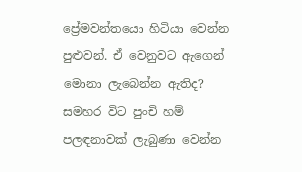ප්‍රේමවන්තයො හිටියා වෙන්න පුළුවන්. ඒ වෙනුවට ඇගෙන් මොනා ලැබෙන්න ඇතිද? සමහර විට පුංචි හම් පලඳනාවක් ලැබුණා වෙන්න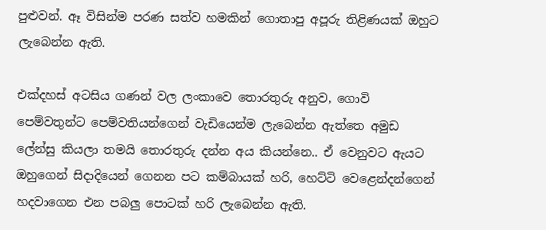පුළුවන්. ඈ විසින්ම පරණ සත්ව හමකින් ගොතාපු අපූරු තිළිණයක් ඔහුට ලැබෙන්න ඇති.

එක්දහස් අටසිය ගණන් වල ලංකාවෙ තොරතුරු අනුව, ගොවි පෙම්වතුන්ට පෙම්වතියන්ගෙන් වැඩියෙන්ම ලැබෙන්න ඇත්තෙ අමුඩ ලේන්සු කියලා තමයි තොරතුරු දන්න අය කියන්නෙ.. ඒ වෙනුවට ඇයට ඔහුගෙන් සිදාදියෙන් ගෙනන පට කම්බායක් හරි, හෙට්ටි වෙළෙන්දන්ගෙන් හදවාගෙන එන පබලු පොටක් හරි ලැබෙන්න ඇති.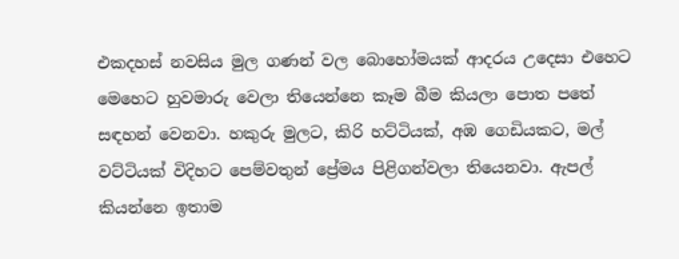එකදහස් නවසිය මුල ගණන් වල බොහෝමයක් ආදරය උදෙසා එහෙට මෙහෙට හුවමාරු වෙලා තියෙන්නෙ කෑම බීම කියලා පොත පතේ සඳහන් වෙනවා. හකුරු මුලට, කිරි හට්ටියක්, අඹ ගෙඩියකට, මල් වට්ටියක් විදිහට පෙම්වතුන් ප්‍රේමය පිළිගන්වලා තියෙනවා. ඇපල් කියන්නෙ ඉතාම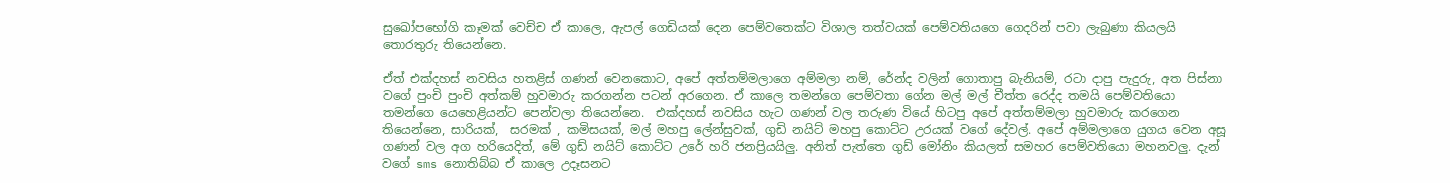සුඛෝපභෝගි කෑමක් වෙච්ච ඒ කාලෙ, ඇපල් ගෙඩියක් දෙන පෙම්වතෙක්ට විශාල තත්වයක් පෙම්වතියගෙ ගෙදරින් පවා ලැබුණා කියලයි තොරතුරු තියෙන්නෙ.

ඒත් එක්දහස් නවසිය හතළිස් ගණන් වෙනකොට, අපේ අත්තම්මලාගෙ අම්මලා නම්, රේන්ද වලින් ගොතාපු බැනියම්, රටා දාපු පැදුරු, අත පිස්නා වගේ පුංචි පුංචි අත්කම් හුවමාරු කරගන්න පටන් අරගෙන. ඒ කාලෙ තමන්ගෙ පෙම්වතා ගේන මල් මල් චීත්ත රෙද්ද තමයි පෙම්වතියො තමන්ගෙ යෙහෙළියන්ට පෙන්වලා තියෙන්නෙ.  එක්දහස් නවසිය හැට ගණන් වල තරුණ වියේ හිටපු අපේ අත්තම්මලා හුවමාරු කරගෙන තියෙන්නෙ, සාරියක්,  සරමක් , කමිසයක්, මල් මහපු ලේන්සුවක්, ගුඩි නයිට් මහපු කොට්ට උරයක් වගේ දේවල්. අපේ අම්මලාගෙ යුගය වෙන අසූ ගණන් වල අග හරියෙදිත්, මේ ගුඩ් නයිට් කොට්ට උරේ හරි ජනප්‍රියයිලු. අනිත් පැත්තෙ ගුඩ් මෝනිං කියලත් සමහර පෙම්වතියො මහනවලු. දැන් වගේ sms නොතිබ්බ ඒ කාලෙ උදෑසනට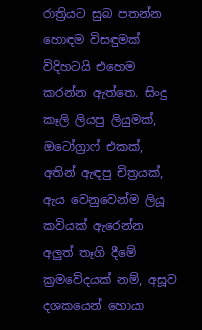රාත්‍රියට සුබ පතන්න හොඳම විසඳුමක් විදිහටයි එහෙම කරන්න ඇත්තෙ. සිංදු කෑලි ලියපු ලියුමක්, ඔටෝග්‍රාෆ් එකක්, අතින් ඇඳපු චිත්‍රයක්, ඇය වෙනුවෙන්ම ලියූ කවියක් ඇරෙන්න අලුත් තෑගි දීමේ ක්‍රමවේදයක් නම්, අසූව දශකයෙන් හොයා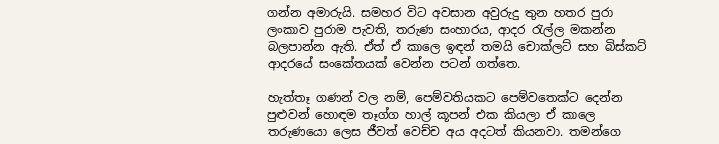ගන්න අමාරුයි. සමහර විට අවසාන අවුරුදු තුන හතර පුරා ලංකාව පුරාම පැවති, තරුණ සංහාරය, ආදර රැල්ල මකන්න බලපාන්න ඇති. ඒත් ඒ කාලෙ ඉඳන් තමයි චොක්ලට් සහ බිස්කට්  ආදරයේ සංකේතයක් වෙන්න පටන් ගත්තෙ.

හැත්තෑ ගණන් වල නම්, පෙම්වතියකට පෙම්වතෙක්ට දෙන්න පුළුවන් හොඳම තෑග්ග හාල් කූපන් එක කියලා ඒ කාලෙ තරුණයො ලෙස ජීවත් වෙච්ච අය අදටත් කියනවා. තමන්ගෙ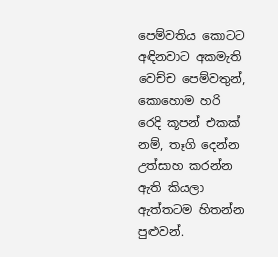පෙම්වතිය කොටට අඳිනවාට අකමැති වෙච්ච පෙම්වතුන්,  කොහොම හරි රෙදි කූපන් එකක් නම්, තෑගි දෙන්න උත්සාහ කරන්න ඇති කියලා ඇත්තටම හිතන්න පුළුවන්.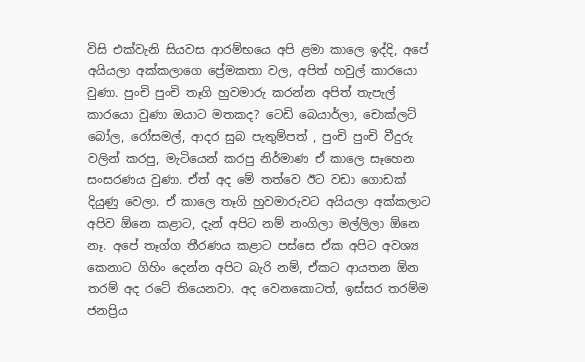විසි එක්වැනි සියවස ආරම්භයෙ අපි ළමා කාලෙ ඉද්දි, අපේ අයියලා අක්කලාගෙ ප්‍රේමකතා වල, අපිත් හවුල් කාරයො වුණා. පුංචි පුංචි තෑගි හුවමාරු කරන්න අපිත් තැපැල් කාරයො වුණා ඔයාට මතකද? ටෙඩි බෙයාර්ලා, චොක්ලට් බෝල, රෝසමල්, ආදර සුබ පැතුම්පත් , පුංචි පුංචි වීදුරු වලින් කරපු, මැටියෙන් කරපු නිර්මාණ ඒ කාලෙ සෑහෙන සංසරණය වුණා. ඒත් අද මේ තත්වෙ ඊට වඩා ගොඩක් දියුණු වෙලා. ඒ කාලෙ තෑගි හුවමාරුවට අයියලා අක්කලාට අපිව ඕනෙ කළාට, දැන් අපිට නම් නංගිලා මල්ලිලා ඕනෙ නෑ. අපේ තෑග්ග තීරණය කළාට පස්සෙ ඒක අපිට අවශ්‍ය කෙනාට ගිහිං දෙන්න අපිට බැරි නම්, ඒකට ආයතන ඕන තරම් අද රටේ තියෙනවා. අද වෙනකොටත්, ඉස්සර තරම්ම ජනප්‍රිය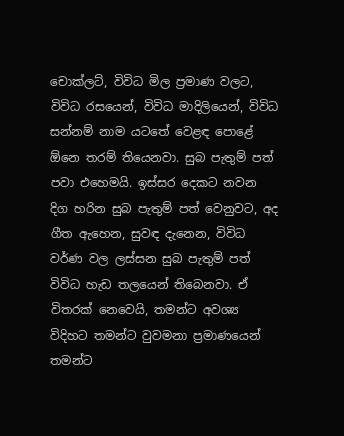චොක්ලට්, විවිධ මිල ප්‍රමාණ වලට, විවිධ රසයෙන්, විවිධ මාදිලියෙන්, විවිධ සන්නම් නාම යටතේ වෙළඳ පොළේ ඕනෙ තරම් තියෙනවා. සුබ පැතුම් පත් පවා එහෙමයි. ඉස්සර දෙකට නවන දිග හරින සුබ පැතුම් පත් වෙනුවට, අද ගීත ඇහෙන, සුවඳ දැනෙන, විවිධ වර්ණ වල ලස්සන සුබ පැතුම් පත් විවිධ හැඩ තලයෙන් තිබෙනවා. ඒ විතරක් නෙවෙයි, තමන්ට අවශ්‍ය විදිහට තමන්ට වුවමනා ප්‍රමාණයෙන් තමන්ට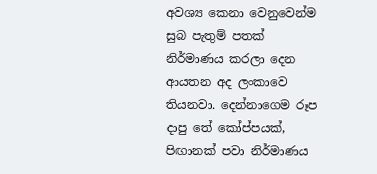අවශ්‍ය කෙනා වෙනුවෙන්ම සුබ පැතුම් පතක් නිර්මාණය කරලා දෙන ආයතන අද ලංකාවෙ තියනවා. දෙන්නාගෙම රූප දාපු තේ කෝප්පයක්, පිඟානක් පවා නිර්මාණය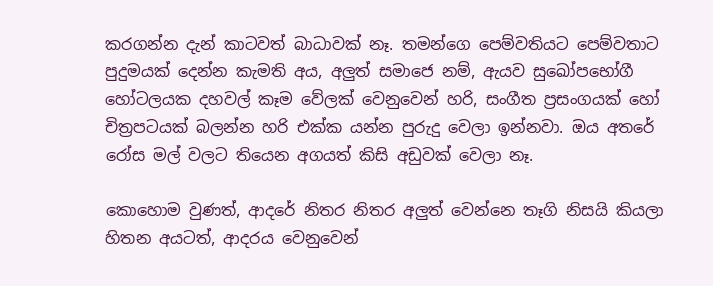කරගන්න දැන් කාටවත් බාධාවක් නෑ. තමන්ගෙ පෙම්වතියට පෙම්වතාට පුදුමයක් දෙන්න කැමති අය, අලුත් සමාජෙ නම්, ඇයව සුඛෝපභෝගී හෝටලයක දහවල් කෑම වේලක් වෙනුවෙන් හරි, සංගීත ප්‍රසංගයක් හෝ චිත්‍රපටයක් බලන්න හරි එක්ක යන්න පුරුදු වෙලා ඉන්නවා. ඔය අතරේ රෝස මල් වලට තියෙන අගයත් කිසි අඩුවක් වෙලා නෑ.

කොහොම වුණත්, ආදරේ නිතර නිතර අලුත් වෙන්නෙ තෑගි නිසයි කියලා හිතන අයටත්, ආදරය වෙනුවෙන්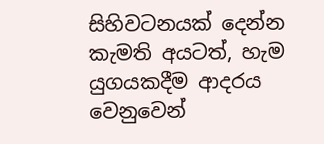සිහිවටනයක් දෙන්න කැමති අයටත්, හැම යුගයකදීම ආදරය වෙනුවෙන්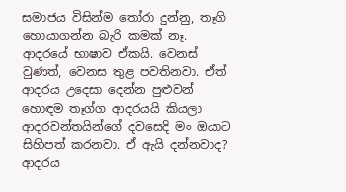සමාජය විසින්ම තෝරා දුන්නු, තෑගි හොයාගන්න බැරි කමක් නෑ. ආදරයේ භාෂාව ඒකයි. වෙනස් වුණත්, වෙනස තුළ පවතිනවා. ඒත් ආදරය උදෙසා දෙන්න පුළුවන් හොඳම තෑග්ග ආදරයයි කියලා ආදරවන්තයින්ගේ දවසෙදි මං ඔයාට සිහිපත් කරනවා. ඒ ඇයි දන්නවාද? ආදරය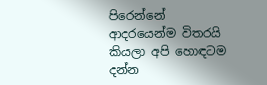පිරෙන්නේ ආදරයෙන්ම විතරයි කියලා අපි හොඳටම දන්න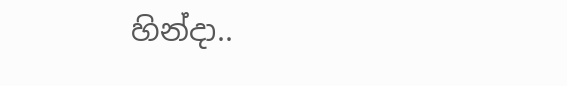හින්දා..